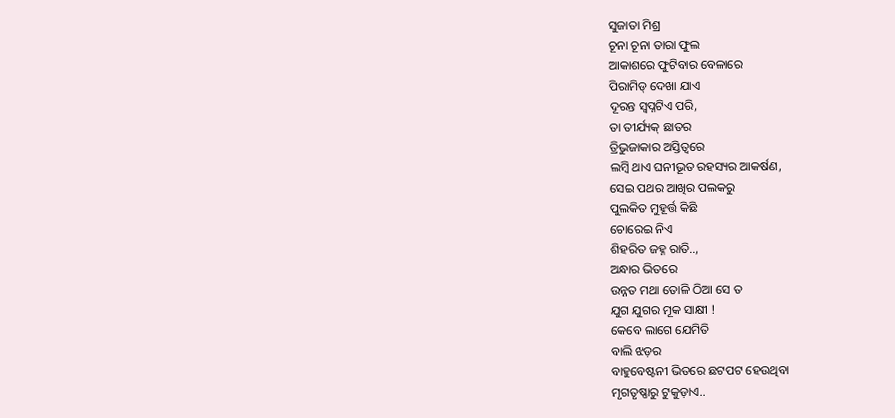ସୁଜାତା ମିଶ୍ର
ଚୂନା ଚୂନା ତାରା ଫୁଲ
ଆକାଶରେ ଫୁଟିବାର ବେଳାରେ
ପିରାମିଡ୍ ଦେଖା ଯାଏ
ଦୂରନ୍ତ ସ୍ବପ୍ନଟିଏ ପରି,
ତା ତୀର୍ଯ୍ୟକ୍ ଛାତର
ତ୍ରିଭୁଜାକାର ଅସ୍ତିତ୍ବରେ
ଲମ୍ବି ଥାଏ ଘନୀଭୂତ ରହସ୍ୟର ଆକର୍ଷଣ,
ସେଇ ପଥର ଆଖିର ପଲକରୁ
ପୁଲକିତ ମୁହୂର୍ତ୍ତ କିଛି
ଚୋରେଇ ନିଏ
ଶିହରିତ ଜହ୍ନ ରାତି..,
ଅନ୍ଧାର ଭିତରେ
ଉନ୍ନତ ମଥା ତୋଳି ଠିଆ ସେ ତ
ଯୁଗ ଯୁଗର ମୂକ ସାକ୍ଷୀ !
କେବେ ଲାଗେ ଯେମିତି
ବାଲି ଝଡ଼ର
ବାହୁବେଷ୍ଟନୀ ଭିତରେ ଛଟପଟ ହେଉଥିବା
ମୃଗତୃଷ୍ଣାରୁ ଟୁକୁଡ଼ାଏ..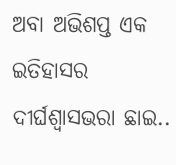ଅବା ଅଭିଶପ୍ତ ଏକ ଇତିହାସର
ଦୀର୍ଘଶ୍ଵାସଭରା ଛାଇ..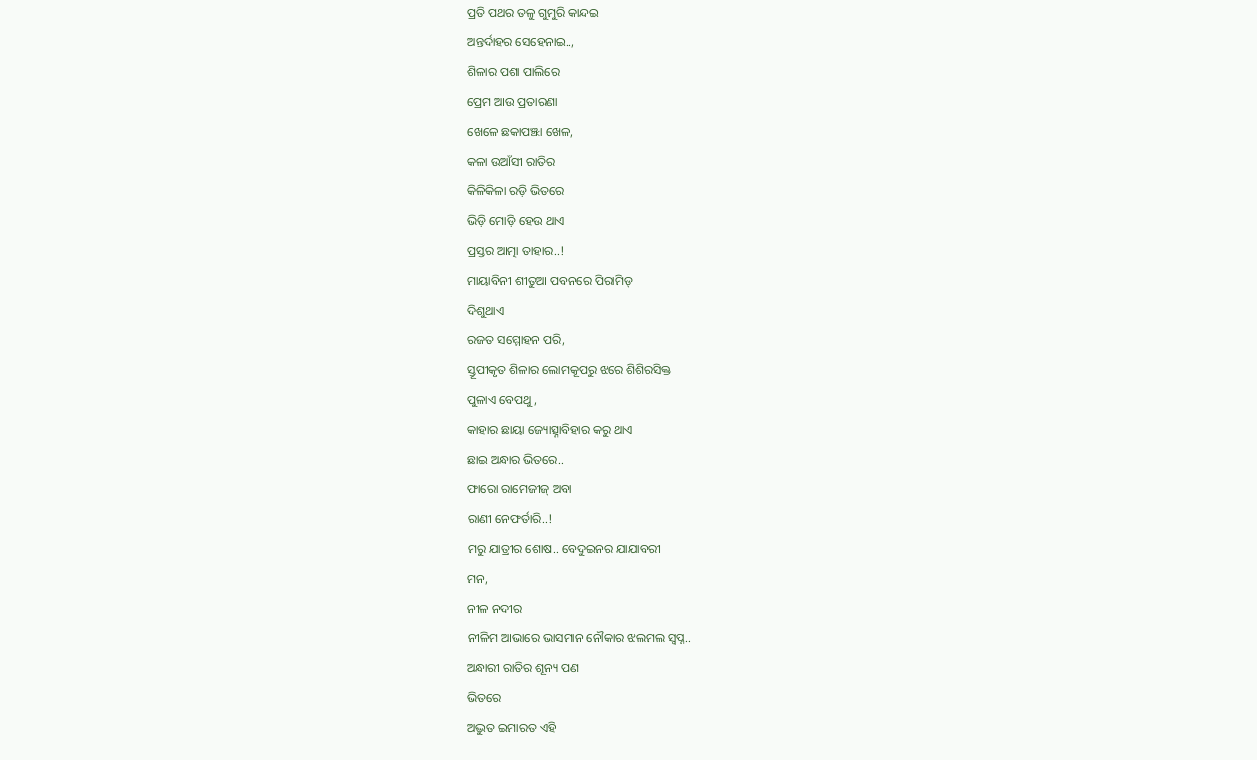ପ୍ରତି ପଥର ତଳୁ ଗୁମୁରି କାନ୍ଦଇ
ଅନ୍ତର୍ଦାହର ସେହେନାଇ..,
ଶିଳାର ପଶା ପାଲିରେ
ପ୍ରେମ ଆଉ ପ୍ରତାରଣା
ଖେଳେ ଛକାପଞ୍ଝା ଖେଳ,
କଳା ଉଆଁସୀ ରାତିର
କିଳିକିଳା ରଡ଼ି ଭିତରେ
ଭିଡ଼ି ମୋଡ଼ି ହେଉ ଥାଏ
ପ୍ରସ୍ତର ଆତ୍ମା ତାହାର..!
ମାୟାବିନୀ ଶୀତୁଆ ପବନରେ ପିରାମିଡ୍
ଦିଶୁଥାଏ
ରଜତ ସମ୍ମୋହନ ପରି,
ସ୍ତୂପୀକୃତ ଶିଳାର ଲୋମକୂପରୁ ଝରେ ଶିଶିରସିକ୍ତ
ପୁଳାଏ ବେପଥୁ ,
କାହାର ଛାୟା ଜ୍ୟୋତ୍ସ୍ନାବିହାର କରୁ ଥାଏ
ଛାଇ ଅନ୍ଧାର ଭିତରେ..
ଫାରୋ ରାମେଜୀଜ୍ ଅବା
ରାଣୀ ନେଫର୍ତାରି..!
ମରୁ ଯାତ୍ରୀର ଶୋଷ.. ବେଦୁଇନର ଯାଯାବରୀ
ମନ,
ନୀଳ ନଦୀର
ନୀଳିମ ଆଭାରେ ଭାସମାନ ନୌକାର ଝଲମଲ ସ୍ବପ୍ନ..
ଅନ୍ଧାରୀ ରାତିର ଶୂନ୍ୟ ପଣ
ଭିତରେ
ଅଦ୍ଭୁତ ଇମାରତ ଏହି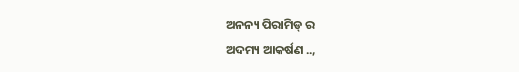ଅନନ୍ୟ ପିରାମିଡ୍ ର
ଅଦମ୍ୟ ଆକର୍ଷଣ ..,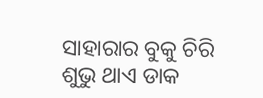ସାହାରାର ବୁକୁ ଚିରି
ଶୁଭୁ ଥାଏ ଡାକ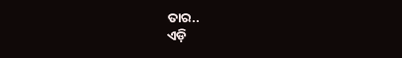ତାର..
ଏଡ଼ି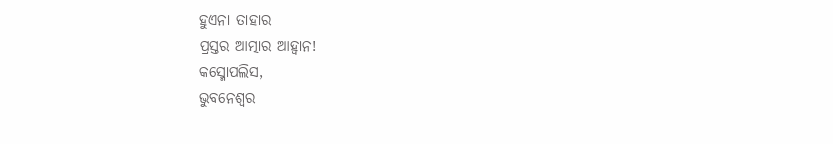ହୁଏନା ତାହାର
ପ୍ରସ୍ତର ଆତ୍ମାର ଆହ୍ବାନ!
କସ୍ମୋପଲିସ,
ଭୁବନେଶ୍ୱର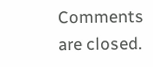Comments are closed.